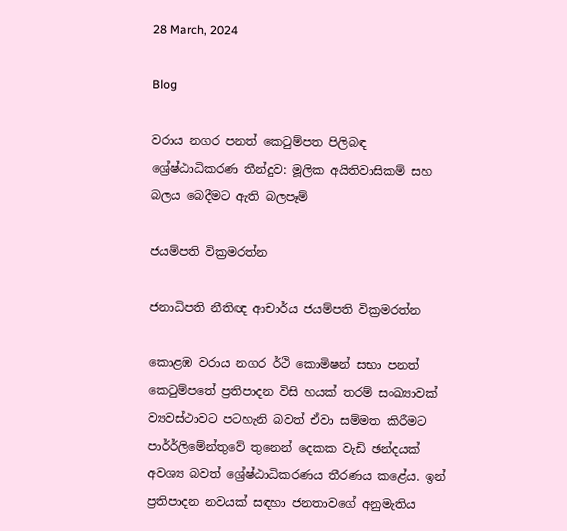28 March, 2024

Blog

වරාය නගර පනත් කෙටුම්පත පිලිබඳ ශ්‍රේෂ්ඨාධිකරණ තීන්දුව: මූලික අයිතිවාසිකම් සහ බලය බෙදීමට ඇති බලපෑම්

ජයම්පති වික්‍රමරත්න

ජනාධිපති නීතිඥ ආචාර්ය ජයම්පති වික්‍රමරත්න

කොළඹ වරාය නගර ර්ථි කොමිෂන් සභා පනත් කෙටුම්පතේ ප්‍රතිපාදන විසි හයක් තරම් සංඛ්‍යාවක් ව්‍යවස්ථාවට පටහැනි බවත් ඒවා සම්මත කිරීමට පාර්ර්ලිමේන්තුවේ තුනෙන් දෙකක වැඩි ඡන්දයක් අවශ්‍ය බවත් ශ්‍රේෂ්ඨාධිකරණය තීරණය කළේය. ඉන් ප්‍රතිපාදන නවයක් සඳහා ජනතාවගේ අනුමැතිය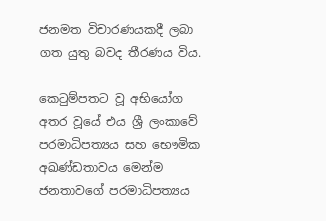ජනමත විචාරණයකදී ලබා ගත යුතු බවද තීරණය විය.

කෙටුම්පතට වූ අභියෝග අතර වූයේ එය ශ්‍රී ලංකාවේ පරමාධිපත්‍යය සහ භෞමික අඛණ්ඩතාවය මෙන්ම ජනතාවගේ පරමාධිපත්‍යය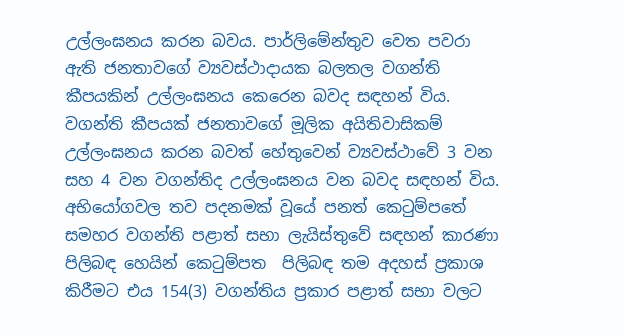උල්ලංඝනය කරන බවය. පාර්ලිමේන්තුව වෙත පවරා ඇති ජනතාවගේ ව්‍යවස්ථාදායක බලතල වගන්ති කීපයකින් උල්ලංඝනය කෙරෙන බවද සඳහන් විය. වගන්ති කීපයක් ජනතාවගේ මූලික අයිතිවාසිකම් උල්ලංඝනය කරන බවත් හේතුවෙන් ව්‍යවස්ථාවේ 3 වන සහ 4 වන වගන්තිද උල්ලංඝනය වන බවද සඳහන් විය. අභියෝගවල තව පදනමක් වූයේ පනත් කෙටුම්පතේ සමහර වගන්ති පළාත් සභා ලැයිස්තුවේ සඳහන් කාරණා පිලිබඳ හෙයින් කෙටුම්පත  පිලිබඳ තම අදහස් ප්‍රකාශ කිරීමට එය 154(3) වගන්තිය ප්‍රකාර පළාත් සභා වලට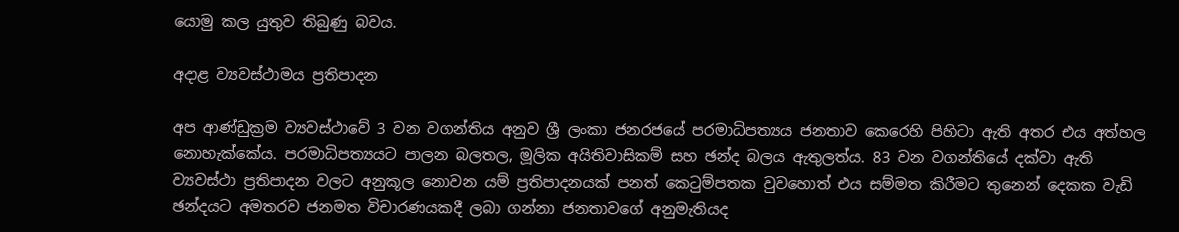යොමු කල යුතුව තිබුණු බවය.

අදාළ ව්‍යවස්ථාමය ප්‍රතිපාදන

අප ආණ්ඩුක්‍රම ව්‍යවස්ථාවේ 3 වන වගන්තිය අනුව ශ්‍රී ලංකා ජනරජයේ පරමාධිපත්‍යය ජනතාව කෙරෙහි පිහිටා ඇති අතර එය අත්හල නොහැක්කේය. පරමාධිපත්‍යයට පාලන බලතල, මූලික අයිතිවාසිකම් සහ ඡන්ද බලය ඇතුලත්ය. 83 වන වගන්තියේ දක්වා ඇති ව්‍යවස්ථා ප්‍රතිපාදන වලට අනුකූල නොවන යම් ප්‍රතිපාදනයක් පනත් කෙටුම්පතක වුවහොත් එය සම්මත කිරීමට තුනෙන් දෙකක වැඩි ඡන්දයට අමතරව ජනමත විචාරණයකදී ලබා ගන්නා ජනතාවගේ අනුමැතියද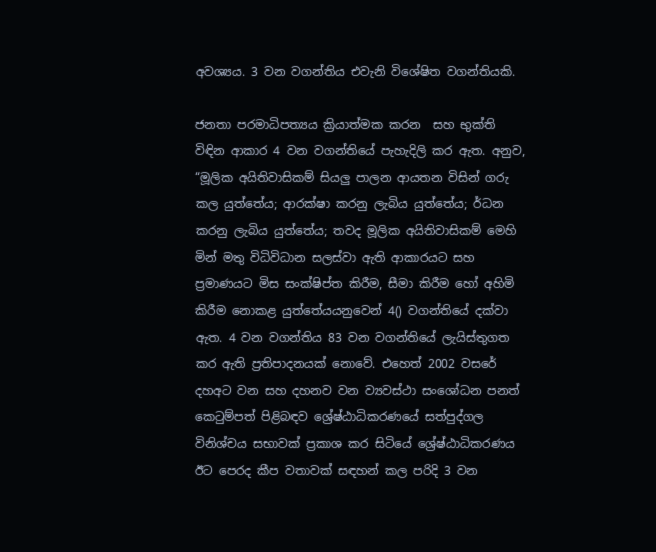අවශ්‍යය. 3 වන වගන්තිය එවැනි විශේෂිත වගන්තියකි.

ජනතා පරමාධිපත්‍යය ක්‍රියාත්මක කරන  සහ භුක්ති විඳින ආකාර 4 වන වගන්තියේ පැහැදිලි කර ඇත. අනුව, “මූලික අයිතිවාසිකම් සියලු පාලන ආයතන විසින් ගරු කල යුත්තේය; ආරක්ෂා කරනු ලැබිය යුත්තේය; ර්ධන කරනු ලැබිය යුත්තේය; තවද මූලික අයිතිවාසිකම් මෙහි මින් මතු විධිවිධාන සලස්වා ඇති ආකාරයට සහ ප්‍රමාණයට මිස සංක්ෂිප්ත කිරීම, සීමා කිරීම හෝ අහිමි කිරීම නොකළ යුත්තේයයනුවෙන් 4() වගන්තියේ දක්වා ඇත. 4 වන වගන්තිය 83 වන වගන්තියේ ලැයිස්තුගත කර ඇති ප්‍රතිපාදනයක් නොවේ. එහෙත් 2002 වසරේ දහඅට වන සහ දහනව වන ව්‍යවස්ථා සංශෝධන පනත් කෙටුම්පත් පිළිබඳව ශ්‍රේෂ්ඨාධිකරණයේ සත්පුද්ගල විනිශ්චය සභාවක් ප්‍රකාශ කර සිටියේ ශ්‍රේෂ්ඨාධිකරණය ඊට පෙරද කීප වතාවක් සඳහන් කල පරිදි 3 වන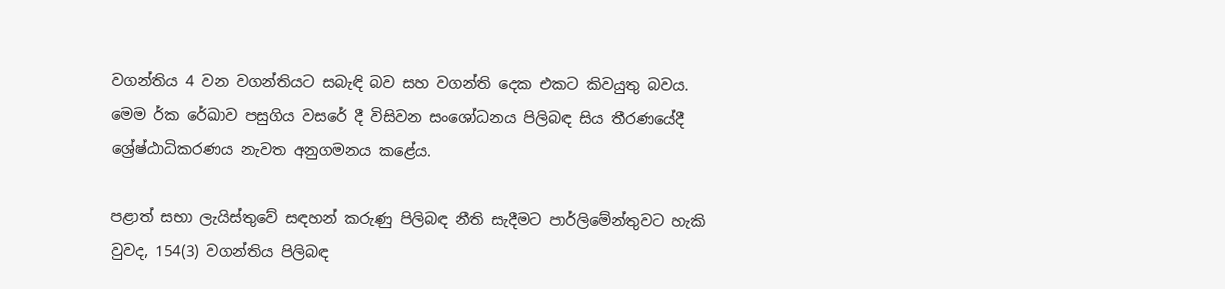වගන්තිය 4 වන වගන්තියට සබැඳි බව සහ වගන්ති දෙක එකට කිවයුතු බවය. මෙම ර්ක රේඛාව පසුගිය වසරේ දී විසිවන සංශෝධනය පිලිබඳ සිය තීරණයේදී ශ්‍රේෂ්ඨාධිකරණය නැවත අනුගමනය කළේය.

පළාත් සභා ලැයිස්තුවේ සඳහන් කරුණු පිලිබඳ නීති සැදීමට පාර්ලිමේන්තුවට හැකි වුවද, 154(3) වගන්තිය පිලිබඳ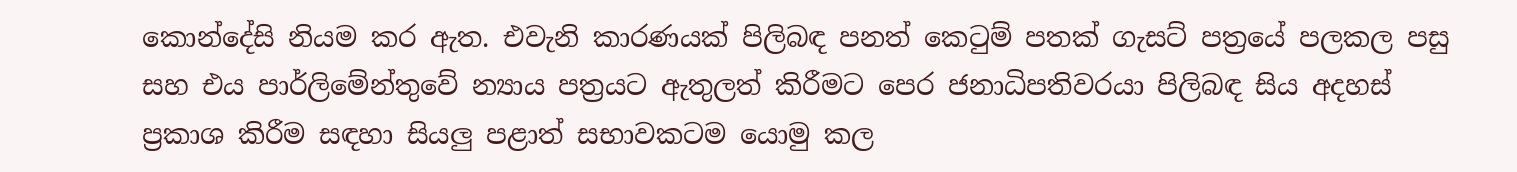කොන්දේසි නියම කර ඇත. එවැනි කාරණයක් පිලිබඳ පනත් කෙටුම් පතක් ගැසට් පත්‍රයේ පලකල පසු සහ එය පාර්ලිමේන්තුවේ න්‍යාය පත්‍රයට ඇතුලත් කිරීමට පෙර ජනාධිපතිවරයා පිලිබඳ සිය අදහස් ප්‍රකාශ කිරීම සඳහා සියලු පළාත් සභාවකටම යොමු කල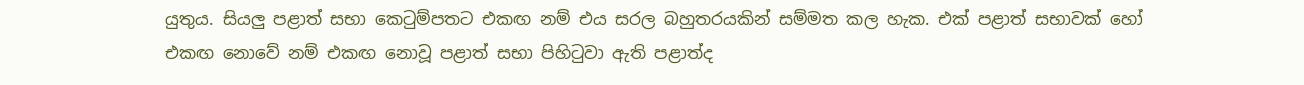යුතුය. සියලු පළාත් සභා කෙටුම්පතට එකඟ නම් එය සරල බහුතරයකින් සම්මත කල හැක. එක් පළාත් සභාවක් හෝ එකඟ නොවේ නම් එකඟ නොවූ පළාත් සභා පිහිටුවා ඇති පළාත්ද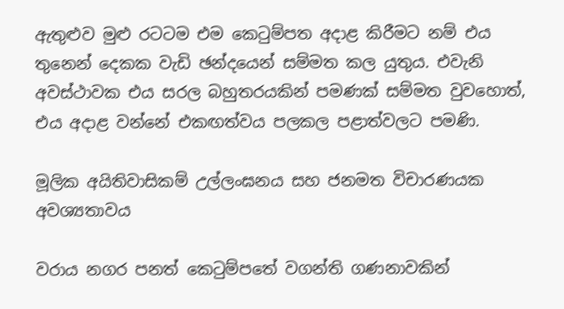ඇතුළුව මුළු රටටම එම කෙටුම්පත අදාළ කිරීමට නම් එය තුනෙන් දෙකක වැඩි ඡන්දයෙන් සම්මත කල යුතුය. එවැනි අවස්ථාවක එය සරල බහුතරයකින් පමණක් සම්මත වුවහොත්, එය අදාළ වන්නේ එකඟත්වය පලකල පළාත්වලට පමණි.

මූලික අයිතිවාසිකම් උල්ලංඝනය සහ ජනමත විචාරණයක අවශ්‍යතාවය

වරාය නගර පනත් කෙටුම්පතේ වගන්ති ගණනාවකින්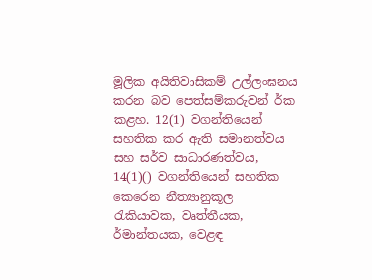මූලික අයිතිවාසිකම් උල්ලංඝනය කරන බව පෙත්සම්කරුවන් ර්ක කළහ. 12(1) වගන්තියෙන් සහතික කර ඇති සමානත්වය සහ සර්ව සාධාරණත්වය, 14(1)() වගන්තියෙන් සහතික කෙරෙන නීත්‍යානුකූල රැකියාවක, වෘත්තීයක, ර්මාන්තයක, වෙළඳ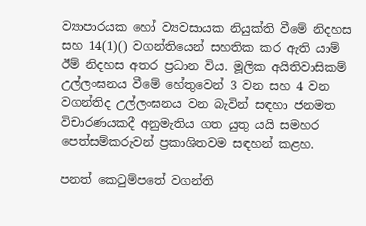ව්‍යාපාරයක හෝ ව්‍යවසායක නියුක්ති වීමේ නිදහස සහ 14(1)() වගන්තියෙන් සහතික කර ඇති යාම් ඊම් නිදහස අතර ප්‍රධාන විය. මූලික අයිතිවාසිකම් උල්ලංඝනය වීමේ හේතුවෙන් 3 වන සහ 4 වන වගන්තිද උල්ලංඝනය වන බැවින් සඳහා ජනමත විචාරණයකදී අනුමැතිය ගත යුතු යයි සමහර පෙත්සම්කරුවන් ප්‍රකාශිතවම සඳහන් කළහ.

පනත් කෙටුම්පතේ වගන්ති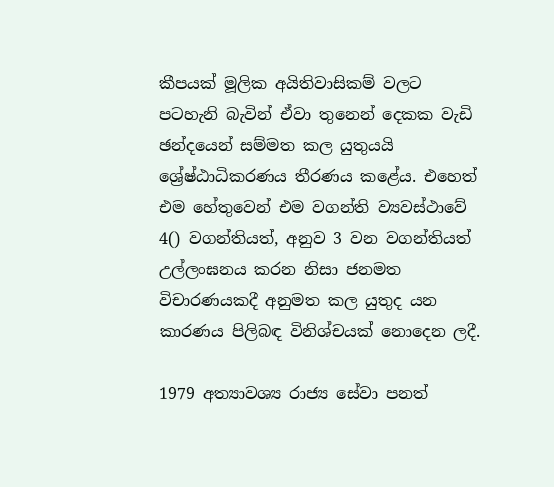කීපයක් මූලික අයිතිවාසිකම් වලට පටහැනි බැවින් ඒවා තුනෙන් දෙකක වැඩි ඡන්දයෙන් සම්මත කල යුතුයයි  ශ්‍රේෂ්ඨාධිකරණය තීරණය කළේය. එහෙත් එම හේතුවෙන් එම වගන්ති ව්‍යවස්ථාවේ 4() වගන්තියත්, අනුව 3 වන වගන්තියත් උල්ලංඝනය කරන නිසා ජනමත විචාරණයකදී අනුමත කල යුතුද යන කාරණය පිලිබඳ විනිශ්චයක් නොදෙන ලදී.

1979 අත්‍යාවශ්‍ය රාජ්‍ය සේවා පනත්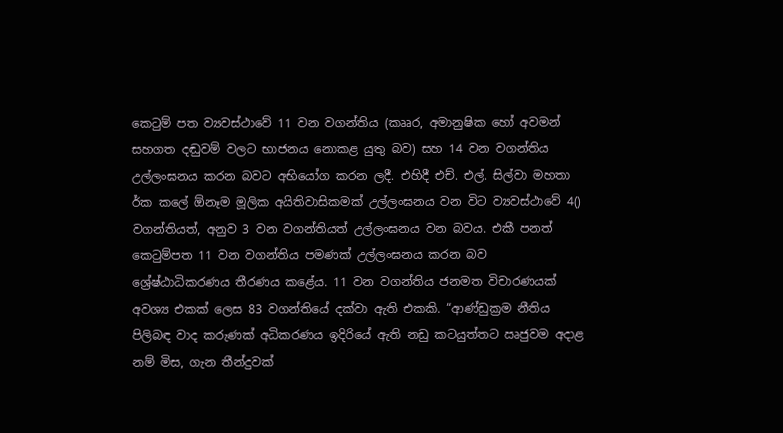කෙටුම් පත ව්‍යවස්ථාවේ 11 වන වගන්තිය (කෲර, අමානුෂික හෝ අවමන් සහගත දඬුවම් වලට භාජනය නොකළ යුතු බව) සහ 14 වන වගන්තිය උල්ලංඝනය කරන බවට අභියෝග කරන ලදී. එහිදී එච්. එල්. සිල්වා මහතා ර්ක කලේ ඕනෑම මූලික අයිතිවාසිකමක් උල්ලංඝනය වන විට ව්‍යවස්ථාවේ 4() වගන්තියත්, අනුව 3 වන වගන්තියත් උල්ලංඝනය වන බවය. එකී පනත් කෙටුම්පත 11 වන වගන්තිය පමණක් උල්ලංඝනය කරන බව ශ්‍රේෂ්ඨාධිකරණය තීරණය කළේය. 11 වන වගන්තිය ජනමත විචාරණයක් අවශ්‍ය එකක් ලෙස 83 වගන්තියේ දක්වා ඇති එකකි. “ආණ්ඩුක්‍රම නීතිය පිලිබඳ වාද කරුණක් අධිකරණය ඉදිරියේ ඇති නඩු කටයුත්තට ඍජුවම අදාළ නම් මිස, ගැන තීන්දුවක්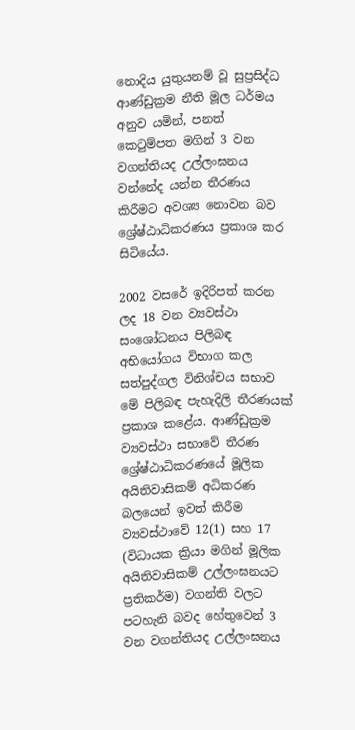නොදිය යුතුයනම් වූ සුප්‍රසිද්ධ ආණ්ඩුක්‍රම නීති මූල ධර්මය අනුව යමින්, පනත් කෙටුම්පත මගින් 3 වන වගන්තියද උල්ලංඝනය වන්නේද යන්න තීරණය කිරීමට අවශ්‍ය නොවන බව ශ්‍රේෂ්ඨාධිකරණය ප්‍රකාශ කර සිටියේය.

2002 වසරේ ඉදිරිපත් කරන ලද 18 වන ව්‍යවස්ථා සංශෝධනය පිලිබඳ අභියෝගය විභාග කල සත්පුද්ගල විනිශ්චය සභාව මේ පිලිබඳ පැහැදිලි තීරණයක් ප්‍රකාශ කළේය. ආණ්ඩුක්‍රම ව්‍යවස්ථා සභාවේ තීරණ ශ්‍රේෂ්ඨාධිකරණයේ මූලික අයිතිවාසිකම් අධිකරණ බලයෙන් ඉවත් කිරීම ව්‍යවස්ථාවේ 12(1) සහ 17 (විධායක ක්‍රියා මගින් මූලික අයිතිවාසිකම් උල්ලංඝනයට ප්‍රතිකර්ම) වගන්ති වලට පටහැනි බවද හේතුවෙන් 3 වන වගන්තියද උල්ලංඝනය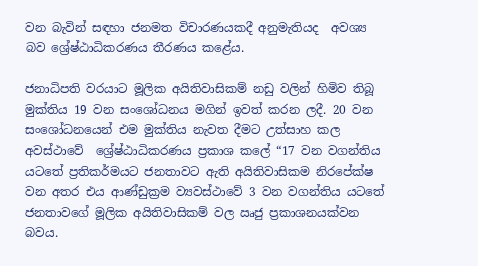වන බැවින් සඳහා ජනමත විචාරණයකදී අනුමැතියද  අවශ්‍ය බව ශ්‍රේෂ්ඨාධිකරණය තීරණය කළේය.

ජනාධිපති වරයාට මූලික අයිතිවාසිකම් නඩු වලින් හිමිව තිබූ මුක්තිය 19 වන සංශෝධනය මගින් ඉවත් කරන ලදී. 20 වන සංශෝධනයෙන් එම මුක්තිය නැවත දීමට උත්සාහ කල අවස්ථාවේ  ශ්‍රේෂ්ඨාධිකරණය ප්‍රකාශ කලේ “17 වන වගන්තිය යටතේ ප්‍රතිකර්මයට ජනතාවට ඇති අයිතිවාසිකම නිරපේක්ෂ වන අතර එය ආණ්ඩුක්‍රම ව්‍යවස්ථාවේ 3 වන වගන්තිය යටතේ ජනතාවගේ මූලික අයිතිවාසිකම් වල ඍජු ප්‍රකාශනයක්වන බවය.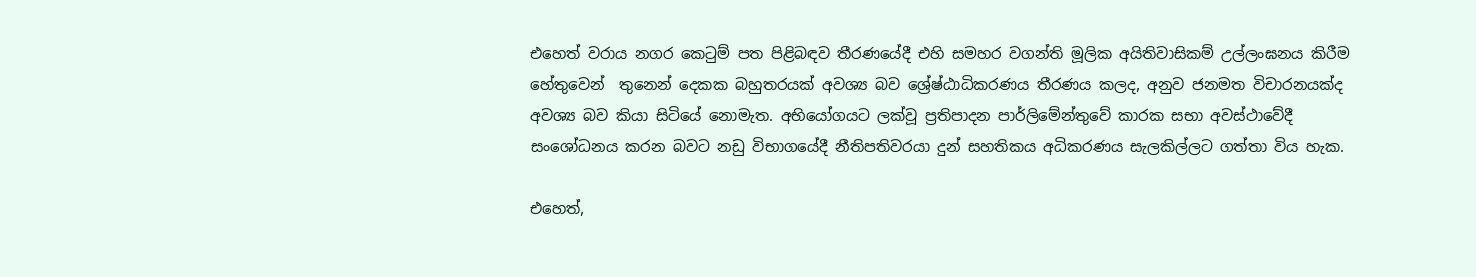එහෙත් වරාය නගර කෙටුම් පත පිළිබඳව තීරණයේදී එහි සමහර වගන්ති මූලික අයිතිවාසිකම් උල්ලංඝනය කිරීම හේතුවෙන්  තුනෙන් දෙකක බහුතරයක් අවශ්‍ය බව ශ්‍රේෂ්ඨාධිකරණය තීරණය කලද, අනුව ජනමත විචාරනයක්ද අවශ්‍ය බව කියා සිටියේ නොමැත. අභියෝගයට ලක්වූ ප්‍රතිපාදන පාර්ලිමේන්තුවේ කාරක සභා අවස්ථාවේදී සංශෝධනය කරන බවට නඩු විභාගයේදී නීතිපතිවරයා දුන් සහතිකය අධිකරණය සැලකිල්ලට ගත්තා විය හැක.

එහෙත්,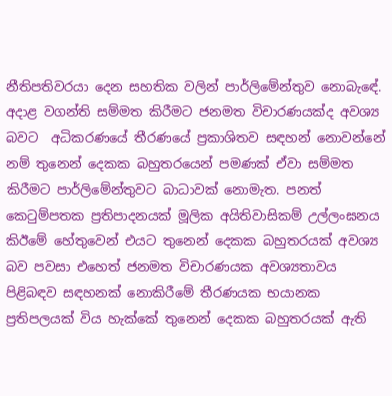නීතිපතිවරයා දෙන සහතික වලින් පාර්ලිමේන්තුව නොබැඳේ. අදාළ වගන්ති සම්මත කිරීමට ජනමත විචාරණයක්ද අවශ්‍ය බවට  අධිකරණයේ තීරණයේ ප්‍රකාශිතව සඳහන් නොවන්නේ නම් තුනෙන් දෙකක බහුතරයෙන් පමණක් ඒවා සම්මත කිරීමට පාර්ලිමේන්තුවට බාධාවක් නොමැත. පනත් කෙටුම්පතක ප්‍රතිපාදනයක් මූලික අයිතිවාසිකම් උල්ලංඝනය කිඊමේ හේතුවෙන් එයට තුනෙන් දෙකක බහුතරයක් අවශ්‍ය බව පවසා එහෙත් ජනමත විචාරණයක අවශ්‍යතාවය පිළිබඳව සඳහනක් නොකිරීමේ තීරණයක භයානක ප්‍රතිපලයක් විය හැක්කේ තුනෙන් දෙකක බහුතරයක් ඇති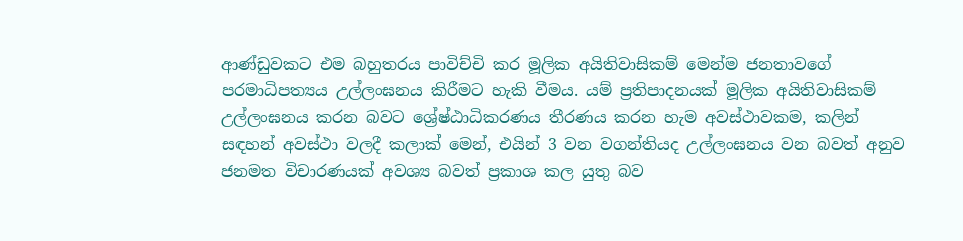ආණ්ඩුවකට එම බහුතරය පාවිච්චි කර මූලික අයිතිවාසිකම් මෙන්ම ජනතාවගේ පරමාධිපත්‍යය උල්ලංඝනය කිරීමට හැකි වීමය. යම් ප්‍රතිපාදනයක් මූලික අයිතිවාසිකම් උල්ලංඝනය කරන බවට ශ්‍රේෂ්ඨාධිකරණය තීරණය කරන හැම අවස්ථාවකම, කලින් සඳහන් අවස්ථා වලදී කලාක් මෙන්, එයින් 3 වන වගන්තියද උල්ලංඝනය වන බවත් අනුව ජනමත විචාරණයක් අවශ්‍ය බවත් ප්‍රකාශ කල යුතු බව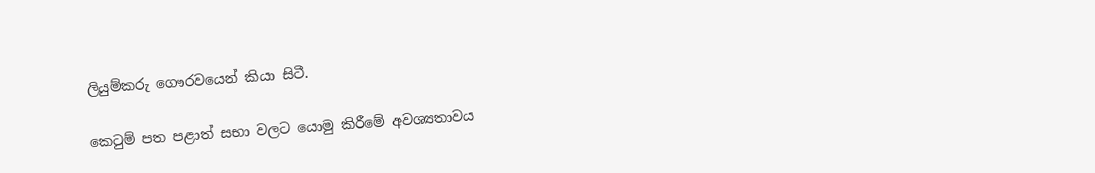ලියුම්කරු ගෞරවයෙන් කියා සිටී.

කෙටුම් පත පළාත් සභා වලට යොමු කිරීමේ අවශ්‍යතාවය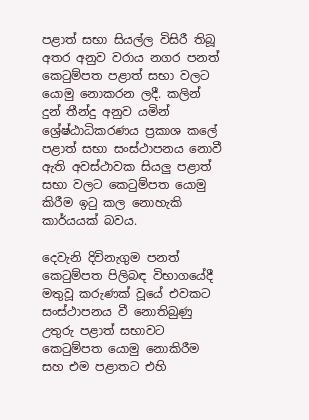පළාත් සභා සියල්ල විසිරී තිබූ අතර අනුව වරාය නගර පනත් කෙටුම්පත පළාත් සභා වලට යොමු නොකරන ලදී. කලින් දුන් තීන්දු අනුව යමින් ශ්‍රේෂ්ඨාධිකරණය ප්‍රකාශ කලේ පළාත් සභා සංස්ථාපනය නොවී ඇති අවස්ථාවක සියලු පළාත් සභා වලට කෙටුම්පත යොමු කිරීම ඉටු කල නොහැකි කාර්යයක් බවය.

දෙවැනි දිවිනැගුම පනත් කෙටුම්පත පිලිබඳ විභාගයේදී මතුවූ කරුණක් වූයේ එවකට සංස්ථාපනය වී නොතිබුණු උතුරු පළාත් සභාවට කෙටුම්පත යොමු නොකිරීම සහ එම පළාතට එහි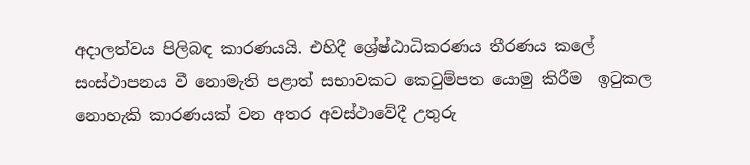අදාලත්වය පිලිබඳ කාරණයයි. එහිදී ශ්‍රේෂ්ඨාධිකරණය තීරණය කලේ සංස්ථාපනය වී නොමැති පළාත් සභාවකට කෙටුම්පත යොමු කිරීම  ඉටුකල නොහැකි කාරණයක් වන අතර අවස්ථාවේදී උතුරු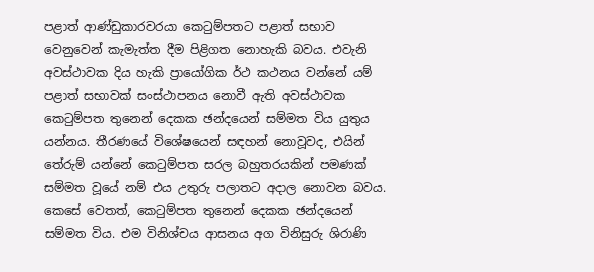පළාත් ආණ්ඩුකාරවරයා කෙටුම්පතට පළාත් සභාව වෙනුවෙන් කැමැත්ත දීම පිළිගත නොහැකි බවය. එවැනි අවස්ථාවක දිය හැකි ප්‍රායෝගික ර්ථ කථනය වන්නේ යම් පළාත් සභාවක් සංස්ථාපනය නොවී ඇති අවස්ථාවක කෙටුම්පත තුනෙන් දෙකක ඡන්දයෙන් සම්මත විය යුතුය යන්නය. තීරණයේ විශේෂයෙන් සඳහන් නොවූවද, එයින් තේරුම් යන්නේ කෙටුම්පත සරල බහුතරයකින් පමණක් සම්මත වූයේ නම් එය උතුරු පලාතට අදාල නොවන බවය. කෙසේ වෙතත්, කෙටුම්පත තුනෙන් දෙකක ඡන්දයෙන් සම්මත විය. එම විනිශ්චය ආසනය අග විනිසුරු ශිරාණි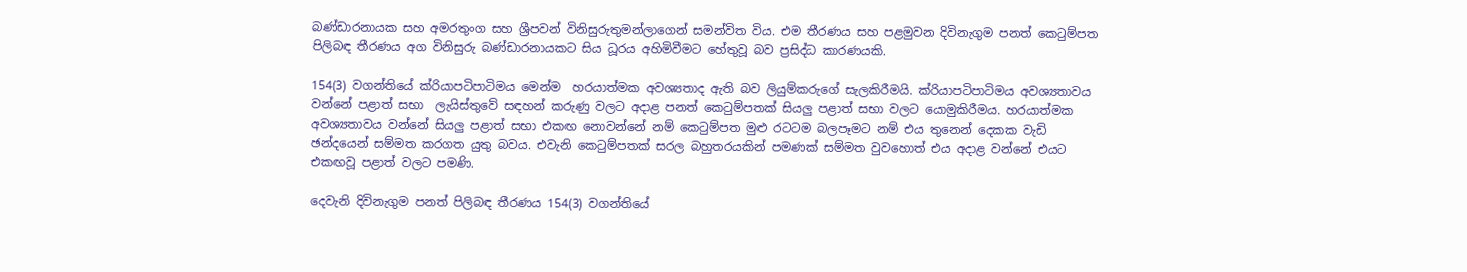බණ්ඩාරනායක සහ අමරතුංග සහ ශ්‍රීපවන් විනිසුරුතුමන්ලාගෙන් සමන්විත විය. එම තීරණය සහ පළමුවන දිවිනැගුම පනත් කෙටුම්පත පිලිබඳ තීරණය අග විනිසුරු බණ්ඩාරනායකට සිය ධූරය අහිමිවීමට හේතුවූ බව ප්‍රසිද්ධ කාරණයකි.

154(3) වගන්තියේ ක්රියාපටිපාටිමය මෙන්ම  හරයාත්මක අවශ්‍යතාද ඇති බව ලියුම්කරුගේ සැලකිරීමයි. ක්රියාපටිපාටිමය අවශ්‍යතාවය වන්නේ පළාත් සභා  ලැයිස්තුවේ සඳහන් කරුණු වලට අදාළ පනත් කෙටුම්පතක් සියලු පළාත් සභා වලට යොමුකිරීමය. හරයාත්මක අවශ්‍යතාවය වන්නේ සියලු පළාත් සභා එකඟ නොවන්නේ නම් කෙටුම්පත මුළු රටටම බලපෑමට නම් එය තුනෙන් දෙකක වැඩි ඡන්දයෙන් සම්මත කරගත යුතු බවය. එවැනි කෙටුම්පතක් සරල බහුතරයකින් පමණක් සම්මත වුවහොත් එය අදාළ වන්නේ එයට එකඟවූ පළාත් වලට පමණි.

දෙවැනි දිවිනැගුම පනත් පිලිබඳ තීරණය 154(3) වගන්තියේ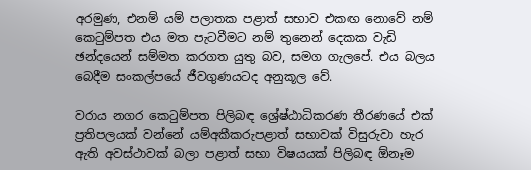අරමුණ, එනම් යම් පලාතක පළාත් සභාව එකඟ නොවේ නම් කෙටුම්පත එය මත පැටවීමට නම් තුනෙන් දෙකක වැඩි ඡන්දයෙන් සම්මත කරගත යුතු බව, සමග ගැලපේ. එය බලය බෙදීම සංකල්පයේ ජීවගුණයටද අනුකූල වේ.

වරාය නගර කෙටුම්පත පිලිබඳ ශ්‍රේෂ්ඨාධිකරණ තීරණයේ එක් ප්‍රතිපලයක් වන්නේ යම්අකීකරුපළාත් සභාවක් විසුරුවා හැර ඇති අවස්ථාවක් බලා පළාත් සභා විෂයයක් පිලිබඳ ඕනෑම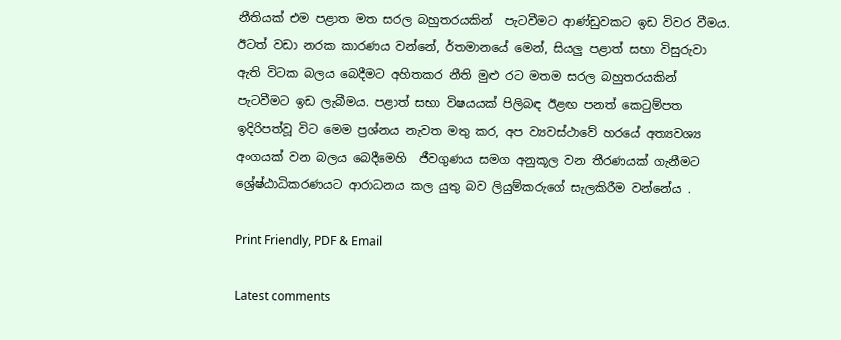නීතියක් එම පළාත මත සරල බහුතරයකින්  පැටවීමට ආණ්ඩුවකට ඉඩ විවර වීමය. ඊටත් වඩා නරක කාරණය වන්නේ, ර්තමානයේ මෙන්, සියලු පළාත් සභා විසුරුවා ඇති විටක බලය බෙදීමට අහිතකර නීති මුළු රට මතම සරල බහුතරයකින්  පැටවීමට ඉඩ ලැබීමය. පළාත් සභා විෂයයක් පිලිබඳ ඊළඟ පනත් කෙටුම්පත ඉදිරිපත්වූ විට මෙම ප්‍රශ්නය නැවත මතු කර, අප ව්‍යවස්ථාවේ හරයේ අත්‍යවශ්‍ය අංගයක් වන බලය බෙදීමෙහි  ජීවගුණය සමග අනුකූල වන තීරණයක් ගැනීමට  ශ්‍රේෂ්ඨාධිකරණයට ආරාධනය කල යුතු බව ලියුම්කරුගේ සැලකිරීම වන්නේය .

Print Friendly, PDF & Email

Latest comments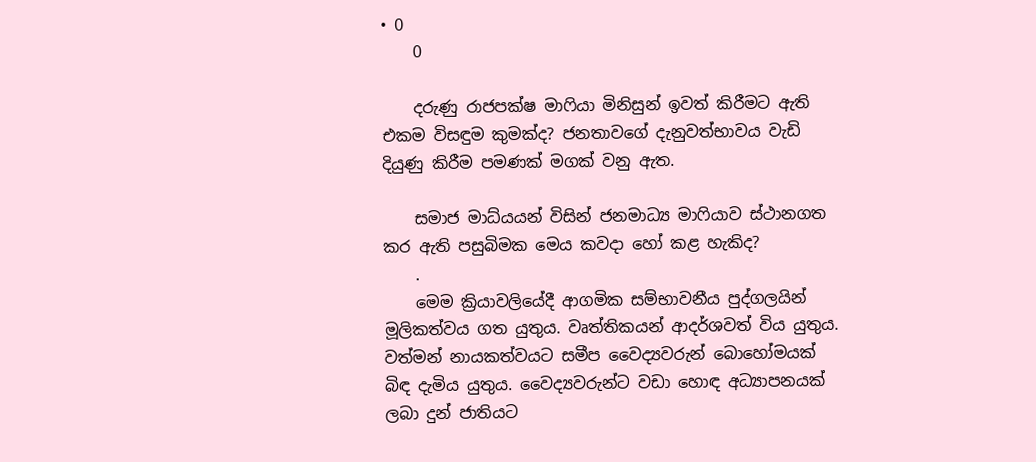• 0
    0

    දරුණු රාජපක්ෂ මාෆියා මිනිසුන් ඉවත් කිරීමට ඇති එකම විසඳුම කුමක්ද? ජනතාවගේ දැනුවත්භාවය වැඩි දියුණු කිරීම පමණක් මගක් වනු ඇත.

    සමාජ මාධ්යයන් විසින් ජනමාධ්‍ය මාෆියාව ස්ථානගත කර ඇති පසුබිමක මෙය කවදා හෝ කළ හැකිද?
    .
    මෙම ක්‍රියාවලියේදී ආගමික සම්භාවනීය පුද්ගලයින් මූලිකත්වය ගත යුතුය. වෘත්තිකයන් ආදර්ශවත් විය යුතුය. වත්මන් නායකත්වයට සමීප වෛද්‍යවරුන් බොහෝමයක් බිඳ දැමිය යුතුය. වෛද්‍යවරුන්ට වඩා හොඳ අධ්‍යාපනයක් ලබා දුන් ජාතියට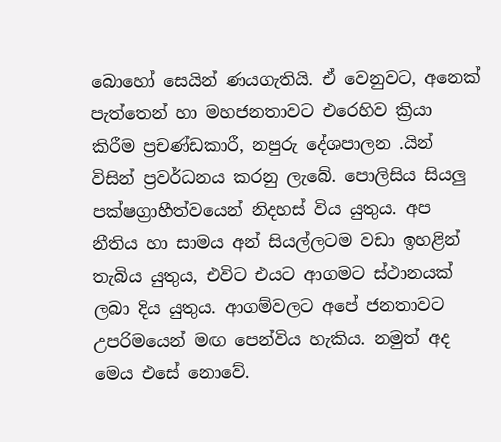බොහෝ සෙයින් ණයගැතියි. ඒ වෙනුවට, අනෙක් පැත්තෙන් හා මහජනතාවට එරෙහිව ක්‍රියා කිරීම ප්‍රචණ්ඩකාරී, නපුරු දේශපාලන .යින් විසින් ප්‍රවර්ධනය කරනු ලැබේ. පොලිසිය සියලු පක්ෂග්‍රාහීත්වයෙන් නිදහස් විය යුතුය. අප නීතිය හා සාමය අන් සියල්ලටම වඩා ඉහළින් තැබිය යුතුය, එවිට එයට ආගමට ස්ථානයක් ලබා දිය යුතුය. ආගම්වලට අපේ ජනතාවට උපරිමයෙන් මඟ පෙන්විය හැකිය. නමුත් අද මෙය එසේ නොවේ.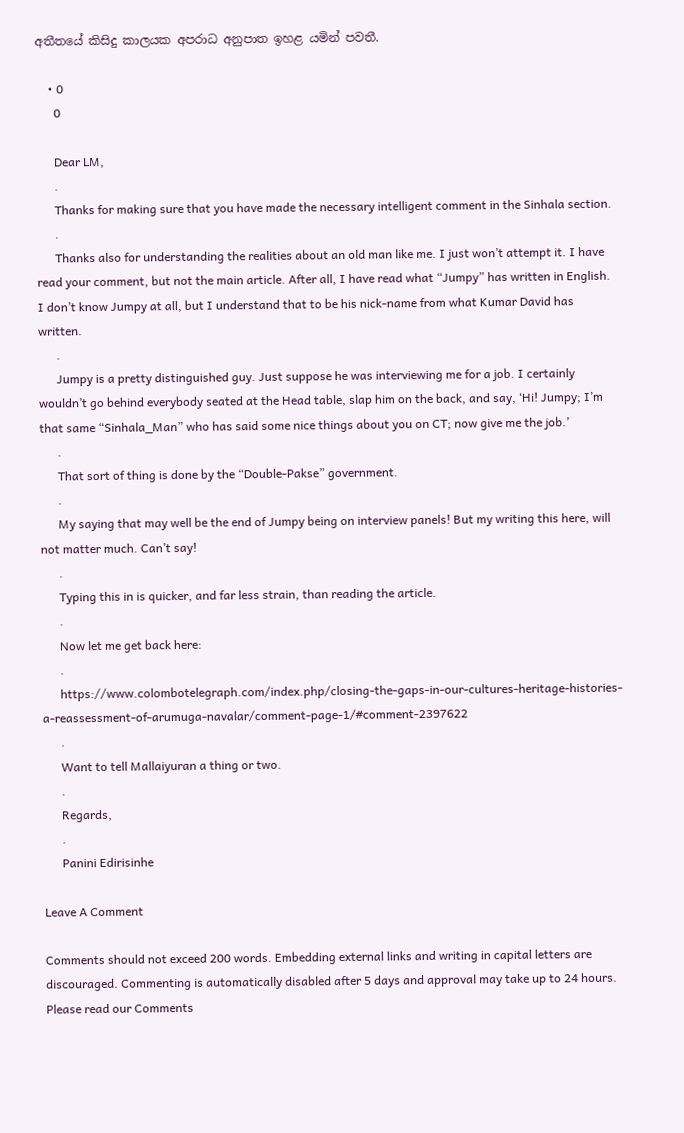අතීතයේ කිසිදු කාලයක අපරාධ අනුපාත ඉහළ යමින් පවතී.

    • 0
      0

      Dear LM,
      .
      Thanks for making sure that you have made the necessary intelligent comment in the Sinhala section.
      .
      Thanks also for understanding the realities about an old man like me. I just won’t attempt it. I have read your comment, but not the main article. After all, I have read what “Jumpy” has written in English. I don’t know Jumpy at all, but I understand that to be his nick-name from what Kumar David has written.
      .
      Jumpy is a pretty distinguished guy. Just suppose he was interviewing me for a job. I certainly wouldn’t go behind everybody seated at the Head table, slap him on the back, and say, ‘Hi! Jumpy; I’m that same “Sinhala_Man” who has said some nice things about you on CT; now give me the job.’
      .
      That sort of thing is done by the “Double-Pakse” government.
      .
      My saying that may well be the end of Jumpy being on interview panels! But my writing this here, will not matter much. Can’t say!
      .
      Typing this in is quicker, and far less strain, than reading the article.
      .
      Now let me get back here:
      .
      https://www.colombotelegraph.com/index.php/closing-the-gaps-in-our-cultures-heritage-histories-a-reassessment-of-arumuga-navalar/comment-page-1/#comment-2397622
      .
      Want to tell Mallaiyuran a thing or two.
      .
      Regards,
      .
      Panini Edirisinhe

Leave A Comment

Comments should not exceed 200 words. Embedding external links and writing in capital letters are discouraged. Commenting is automatically disabled after 5 days and approval may take up to 24 hours. Please read our Comments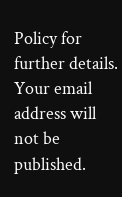Policy for further details. Your email address will not be published.